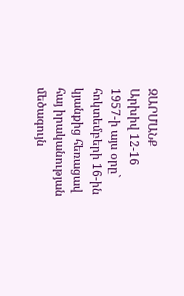ԶԱՐՄԱՆՔ
Արխիվ 12-16
1957-ի այս օրը` հոկտեմբերի 16-ին կյանքից հեռացավ հայ իրականության մեծագույն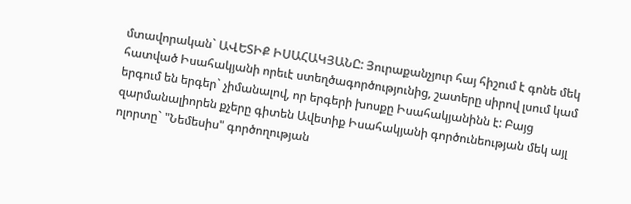մտավորական` ԱՎԵՏԻՔ ԻՍԱՀԱԿՅԱՆԸ: Յուրաքանչյուր հայ հիշում է գոնե մեկ հատված Իսահակյանի որեւէ ստեղծագործությունից, շատերը սիրով լսում կամ երգում են երգեր` չիմանալով, որ երգերի խոսքը Իսահակյանինն է: Բայց զարմանալիորեն քչերը գիտեն Ավետիք Իսահակյանի գործունեության մեկ այլ ոլորտը` "Նեմեսիս" գործողության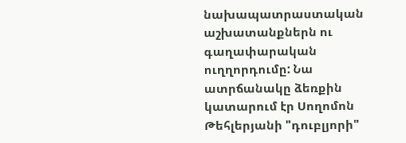նախապատրաստական աշխատանքներն ու գաղափարական ուղղորդումը: Նա ատրճանակը ձեռքին կատարում էր Սողոմոն Թեհլերյանի "դուբլյորի"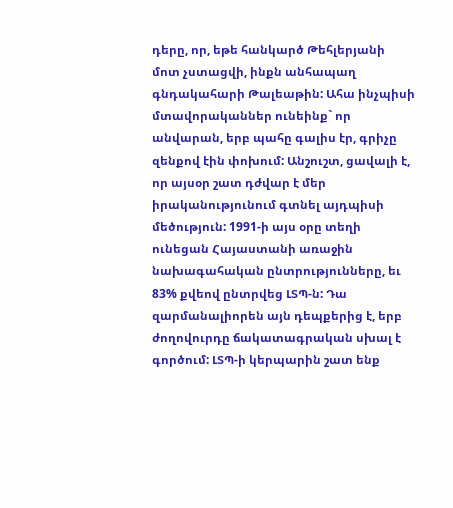դերը, որ, եթե հանկարծ Թեհլերյանի մոտ չստացվի, ինքն անհապաղ գնդակահարի Թալեաթին: Ահա ինչպիսի մտավորականներ ունեինք` որ անվարան, երբ պահը գալիս էր, գրիչը զենքով էին փոխում: Անշուշտ, ցավալի է, որ այսօր շատ դժվար է մեր իրականությունում գտնել այդպիսի մեծություն: 1991-ի այս օրը տեղի ունեցան Հայաստանի առաջին նախագահական ընտրությունները, եւ 83% քվեով ընտրվեց ԼՏՊ-ն: Դա զարմանալիորեն այն դեպքերից է, երբ ժողովուրդը ճակատագրական սխալ է գործում: ԼՏՊ-ի կերպարին շատ ենք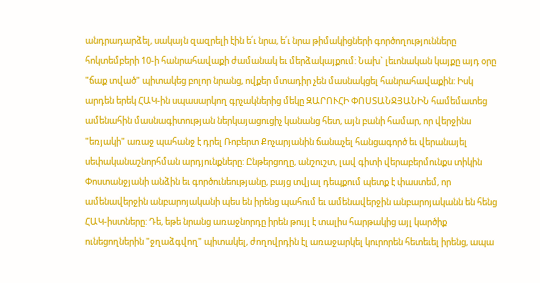անդրադարձել, սակայն զազրելի էին ե՛ւ նրա, ե՛ւ նրա թիմակիցների գործողությունները հոկտեմբերի 10-ի հանրահավաքի ժամանակ եւ մերձակայքում: Նախ` լեւոնական կայքը այդ օրը "ճաք տված" պիտակեց բոլոր նրանց, ովքեր մտադիր չեն մասնակցել հանրահավաքին: Իսկ արդեն երեկ ՀԱԿ-ին սպասարկող գրչակներից մեկը ԶԱՐՈՒՀԻ ՓՈՍՏԱՆՋՅԱՆԻՆ համեմատեց ամենահին մասնագիտության ներկայացուցիչ կանանց հետ, այն բանի համար, որ վերջինս "եռյակի" առաջ պահանջ է դրել Ռոբերտ Քոչարյանին ճանաչել հանցագործ եւ վերանայել սեփականաշնորհման արդյունքները: Ընթերցողը, անշուշտ, լավ գիտի վերաբերմունքս տիկին Փոստանջյանի անձին եւ գործունեությանը, բայց տվյալ դեպքում պետք է փաստեմ, որ ամենավերջին անբարոյականի պես են իրենց պահում եւ ամենավերջին անբարոյականն են հենց ՀԱԿ-իստները: Դե, եթե նրանց առաջնորդը իրեն թույլ է տալիս հարթակից այլ կարծիք ունեցողներին "ջղաձգվող" պիտակել, ժողովրդին էլ առաջարկել կուրորեն հետեւել իրենց, ապա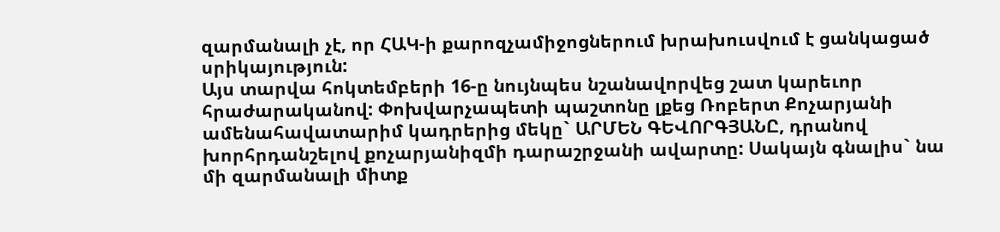զարմանալի չէ, որ ՀԱԿ-ի քարոզչամիջոցներում խրախուսվում է ցանկացած սրիկայություն:
Այս տարվա հոկտեմբերի 16-ը նույնպես նշանավորվեց շատ կարեւոր հրաժարականով: Փոխվարչապետի պաշտոնը լքեց Ռոբերտ Քոչարյանի ամենահավատարիմ կադրերից մեկը` ԱՐՄԵՆ ԳԵՎՈՐԳՅԱՆԸ, դրանով խորհրդանշելով քոչարյանիզմի դարաշրջանի ավարտը: Սակայն գնալիս` նա մի զարմանալի միտք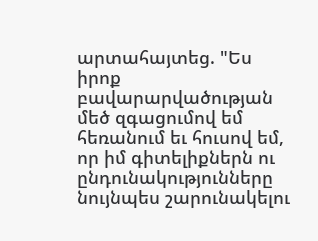արտահայտեց. "Ես իրոք բավարարվածության մեծ զգացումով եմ հեռանում եւ հուսով եմ, որ իմ գիտելիքներն ու ընդունակությունները նույնպես շարունակելու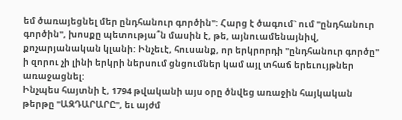եմ ծառայեցնել մեր ընդհանուր գործին": Հարց է ծագում` ում "ընդհանուր գործին", խոսքը պետությա՞ն մասին է, թե, այնուամենայնիվ, քոչարյանական կլանի: Ինչեւէ, հուսանք, որ երկրորդի "ընդհանուր գործը" ի զորու չի լինի երկրի ներսում ցնցումներ կամ այլ տհաճ երեւույթներ առաջացնել:
Ինչպես հայտնի է, 1794 թվականի այս օրը ծնվեց առաջին հայկական թերթը "ԱԶԴԱՐԱՐԸ", եւ այժմ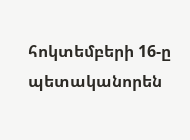հոկտեմբերի 16-ը պետականորեն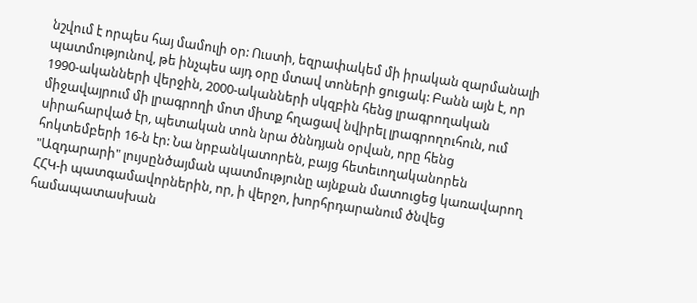նշվում է որպես հայ մամուլի օր: Ուստի, եզրափակեմ մի իրական զարմանալի պատմությունով, թե ինչպես այդ օրը մտավ տոների ցուցակ: Բանն այն է, որ 1990-ականների վերջին, 2000-ականների սկզբին հենց լրագրողական միջավայրում մի լրագրողի մոտ միտք հղացավ նվիրել լրագրողուհուն, ում սիրահարված էր, պետական տոն նրա ծննդյան օրվան, որը հենց հոկտեմբերի 16-ն էր: Նա նրբանկատորեն, բայց հետեւողականորեն "Ազդարարի" լույսընծայման պատմությունը այնքան մատուցեց կառավարող ՀՀԿ-ի պատգամավորներին, որ, ի վերջո, խորհրդարանում ծնվեց համապատասխան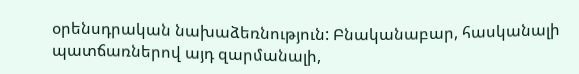օրենսդրական նախաձեռնություն: Բնականաբար, հասկանալի պատճառներով այդ զարմանալի,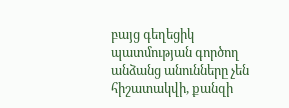բայց գեղեցիկ պատմության գործող անձանց անունները չեն հիշատակվի, քանզի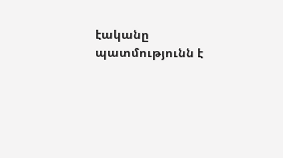էականը պատմությունն է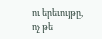ու երեւույթը, ոչ թե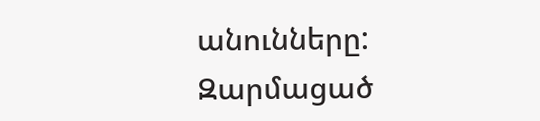անունները:
Զարմացած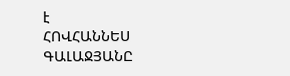է
ՀՈՎՀԱՆՆԵՍ ԳԱԼԱՋՅԱՆԸ